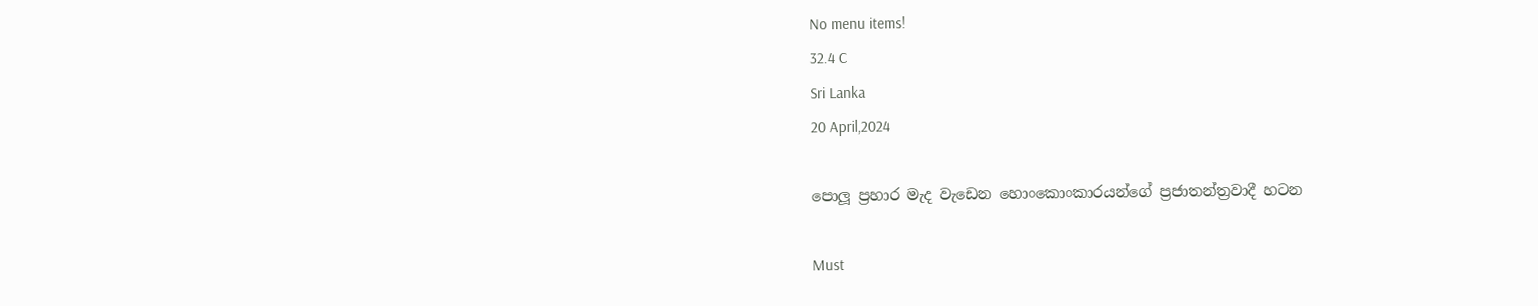No menu items!
32.4 C
Sri Lanka
20 April,2024

පොලූ ප්‍රහාර මැද වැඩෙන හොංකොංකාරයන්ගේ ප්‍රජාතන්ත්‍රවාදී හටන

Must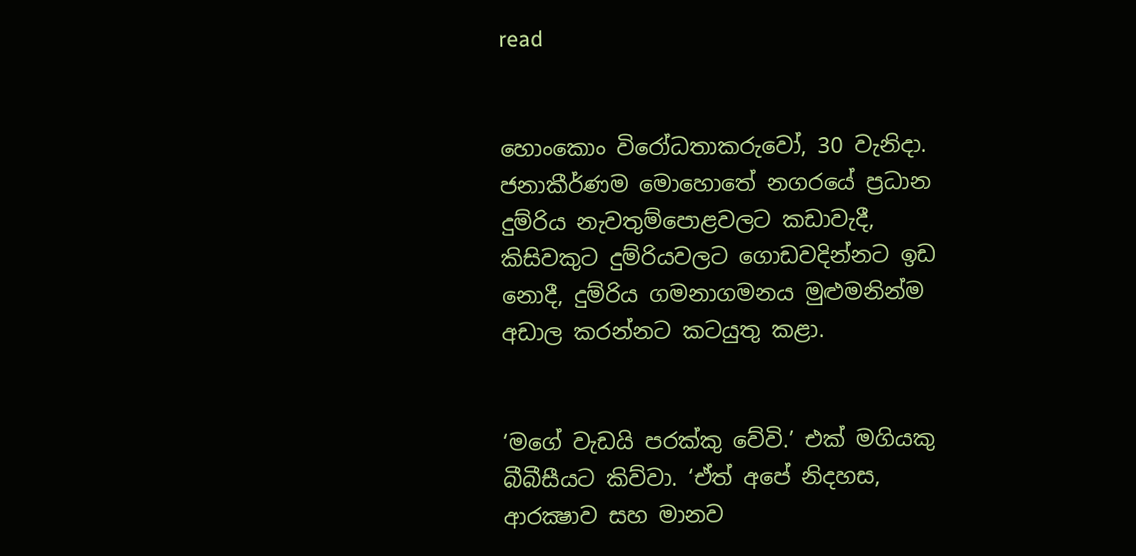read


හොංකොං විරෝධතාකරුවෝ, 30 වැනිදා. ජනාකීර්ණම මොහොතේ නගරයේ ප්‍රධාන දුම්රිය නැවතුම්පොළවලට කඩාවැදී, කිසිවකුට දුම්රියවලට ගොඩවදින්නට ඉඩ නොදී, දුම්රිය ගමනාගමනය මුළුමනින්ම අඩාල කරන්නට කටයුතු කළා.


‘මගේ වැඩයි පරක්කු වේවි.’ එක් මගියකු බීබීසීයට කිව්වා. ‘ඒත් අපේ නිදහස, ආරක්‍ෂාව සහ මානව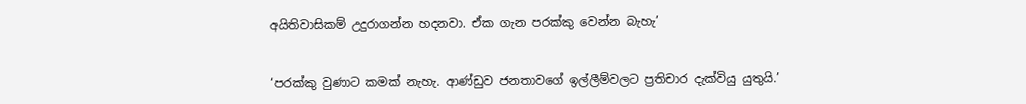අයිතිවාසිකම් උදුරාගන්න හදනවා. ඒක ගැන පරක්කු වෙන්න බැහැ’


‘පරක්කු වුණාට කමක් නැහැ. ආණ්ඩුව ජනතාවගේ ඉල්ලීම්වලට ප්‍රතිචාර දැක්වියු යුතුයි.’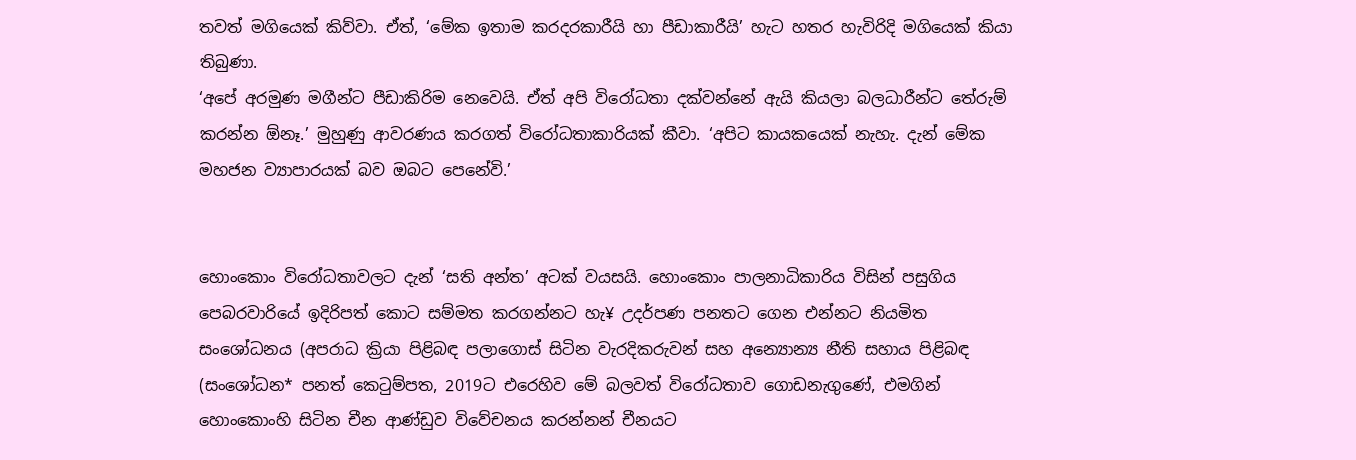තවත් මගියෙක් කිව්වා. ඒත්, ‘මේක ඉතාම කරදරකාරීයි හා පීඩාකාරීයි’ හැට හතර හැවිරිදි මගියෙක් කියා තිබුණා.
‘අපේ අරමුණ මගීන්ට පීඩාකිරිම නෙවෙයි. ඒත් අපි විරෝධතා දක්වන්නේ ඇයි කියලා බලධාරීන්ට තේරුම් කරන්න ඕනෑ.’ මුහුණු ආවරණය කරගත් විරෝධතාකාරියක් කීවා. ‘අපිට කායකයෙක් නැහැ. දැන් මේක මහජන ව්‍යාපාරයක් බව ඔබට පෙනේවි.’


හොංකොං විරෝධතාවලට දැන් ‘සති අන්ත’ අටක් වයසයි. හොංකොං පාලනාධිකාරිය විසින් පසුගිය පෙබරවාරියේ ඉදිරිපත් කොට සම්මත කරගන්නට හැ¥ උදර්පණ පනතට ගෙන එන්නට නියමිත සංශෝධනය (අපරාධ ක්‍රියා පිළිබඳ පලාගොස් සිටින වැරදිකරුවන් සහ අන්‍යොන්‍ය නීති සහාය පිළිබඳ (සංශෝධන* පනත් කෙටුම්පත, 2019ට එරෙහිව මේ බලවත් විරෝධතාව ගොඩනැගුණේ, එමගින් හොංකොංහි සිටින චීන ආණ්ඩුව විවේචනය කරන්නන් චීනයට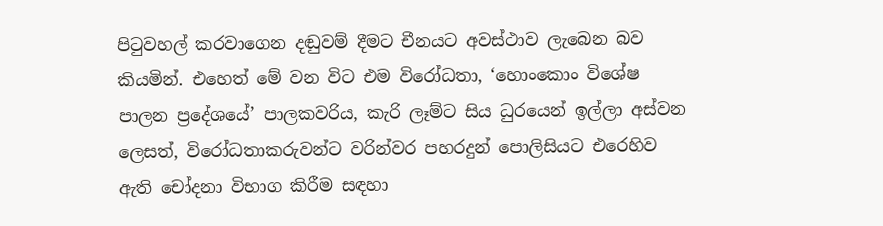පිටුවහල් කරවාගෙන දඬුවම් දීමට චීනයට අවස්ථාව ලැබෙන බව කියමින්. එහෙත් මේ වන විට එම විරෝධතා, ‘හොංකොං විශේෂ පාලන ප්‍රදේශයේ’ පාලකවරිය, කැරි ලෑම්ට සිය ධුරයෙන් ඉල්ලා අස්වන ලෙසත්, විරෝධතාකරුවන්ට වරින්වර පහරදුන් පොලිසියට එරෙහිව ඇති චෝදනා විභාග කිරීම සඳහා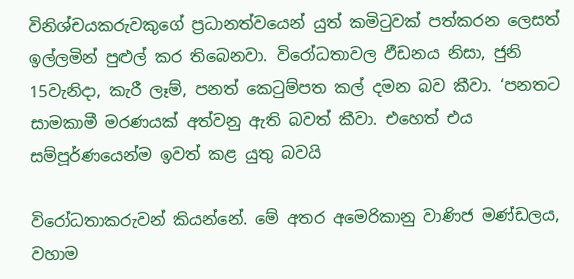විනිශ්චයකරුවකුගේ ප්‍රධානත්වයෙන් යුත් කමිටුවක් පත්කරන ලෙසත් ඉල්ලමින් පුළුල් කර තිබෙනවා. විරෝධතාවල ඵීඩනය නිසා, ජුනි 15වැනිදා, කැරී ලෑම්, පනත් කෙටුම්පත කල් දමන බව කීවා. ‘පනතට සාමකාමී මරණයක් අත්වනු ඇති බවත් කීවා. එහෙත් එය සම්පූර්ණයෙන්ම ඉවත් කළ යුතු බවයි

විරෝධතාකරුවන් කියන්නේ. මේ අතර අමෙරිකානු වාණිජ මණ්ඩලය, වහාම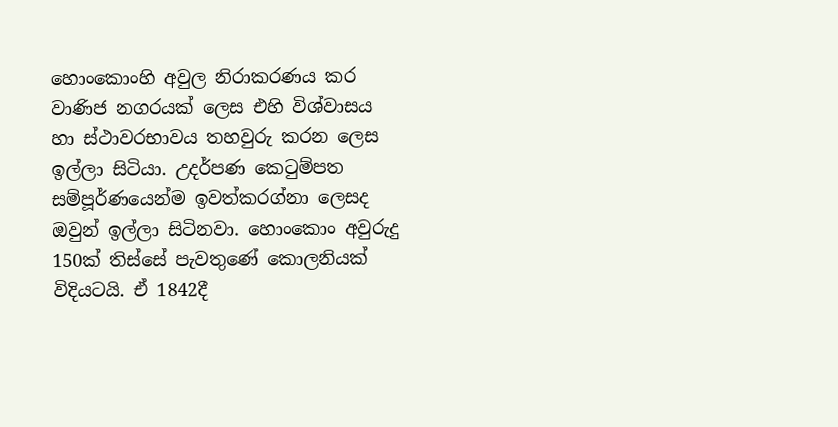හොංකොංහි අවුල නිරාකරණය කර වාණිජ නගරයක් ලෙස එහි විශ්වාසය හා ස්ථාවරභාවය තහවුරු කරන ලෙස ඉල්ලා සිටියා. උදර්පණ කෙටුම්පත සම්පූර්ණයෙන්ම ඉවත්කරග්නා ලෙසද ඔවුන් ඉල්ලා සිටිනවා. හොංකොං අවුරුදු 150ක් තිස්සේ පැවතුණේ කොලනියක් විදියටයි. ඒ 1842දී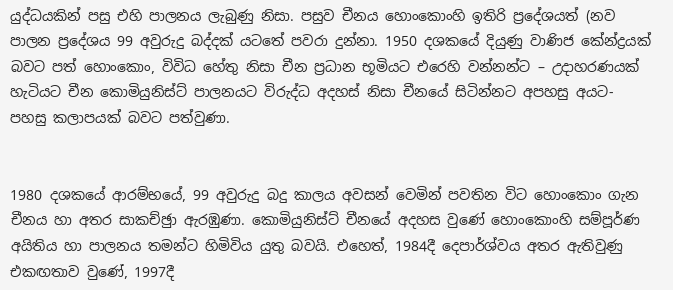යුද්ධයකින් පසු එහි පාලනය ලැබුණු නිසා. පසුව චීනය හොංකොංහි ඉතිරි ප්‍රදේශයත් (නව පාලන ප්‍රදේශය 99 අවුරුදු බද්දක් යටතේ පවරා දුන්නා. 1950 දශකයේ දියුණු වාණිජ කේන්ද්‍රයක් බවට පත් හොංකොං, විවිධ හේතු නිසා චීන ප්‍රධාන භූමියට එරෙහි වන්නන්ට – උදාහරණයක් හැටියට චීන කොමියුනිස්ට් පාලනයට විරුද්ධ අදහස් නිසා චීනයේ සිටින්නට අපහසු අයට- පහසු කලාපයක් බවට පත්වුණා.


1980 දශකයේ ආරම්භයේ, 99 අවුරුදු බදු කාලය අවසන් වෙමින් පවතින විට හොංකොං ගැන චීනය හා අතර සාකච්ඡුා ඇරඹුණා. කොමියුනිස්ට් චීනයේ අදහස වුණේ හොංකොංහි සම්පූර්ණ අයිතිය හා පාලනය තමන්ට හිමිවිය යුතු බවයි. එහෙත්, 1984දී දෙපාර්ශ්වය අතර ඇතිවුණු එකඟතාව වුණේ, 1997දී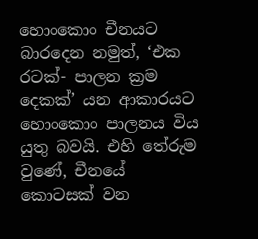හොංකොං චීනයට බාරදෙන නමුත්, ‘එක රටක්- පාලන ක්‍රම දෙකක්’ යන ආකාරයට හොංකොං පාලනය විය යුතු බවයි. එහි තේරුම වුණේ, චීනයේ කොටසක් වන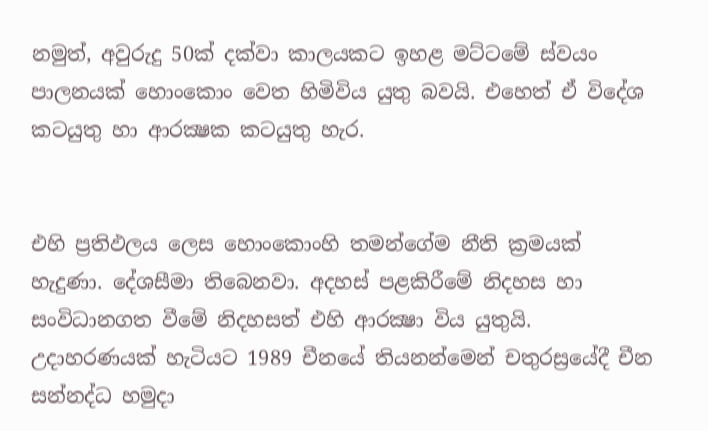නමුත්, අවුරුදු 50ක් දක්වා කාලයකට ඉහළ මට්ටමේ ස්වයං පාලනයක් හොංකොං වෙත හිමිවිය යුතු බවයි. එහෙත් ඒ විදේශ කටයුතු හා ආරක්‍ෂක කටයුතු හැර.


එහි ප්‍රතිඵලය ලෙස හොංකොංහි තමන්ගේම නීති ක්‍රමයක් හැදුණා. දේශසීමා තිබෙනවා. අදහස් පළකිරීමේ නිදහස හා සංවිධානගත වීමේ නිදහසත් එහි ආරක්‍ෂා විය යුතුයි. උදාහරණයක් හැටියට 1989 චීනයේ තියනන්මෙන් චතුරස්‍රයේදී චීන සන්නද්ධ හමුදා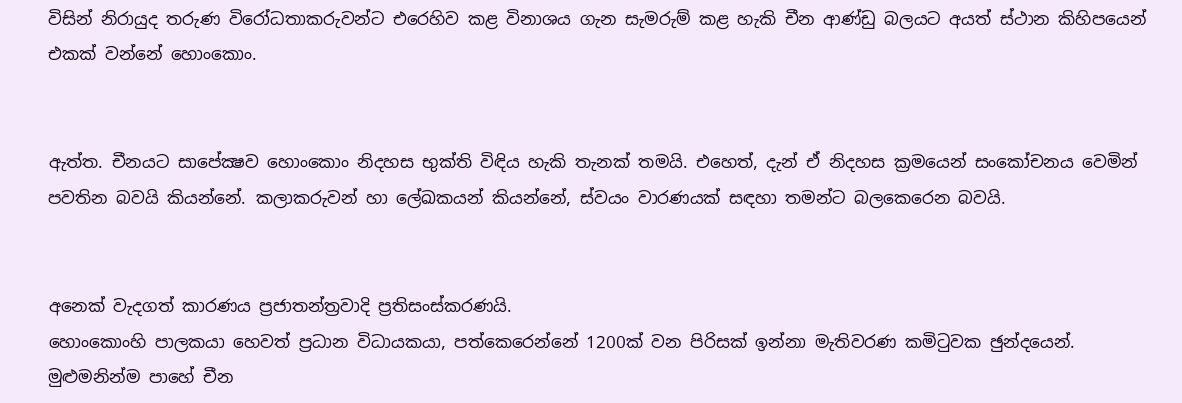විසින් නිරායුද තරුණ විරෝධතාකරුවන්ට එරෙහිව කළ විනාශය ගැන සැමරුම් කළ හැකි චීන ආණ්ඩු බලයට අයත් ස්ථාන කිහිපයෙන් එකක් වන්නේ හොංකොං.


ඇත්ත. චීනයට සාපේක්‍ෂව හොංකොං නිදහස භුක්ති විඳිය හැකි තැනක් තමයි. එහෙත්, දැන් ඒ නිදහස ක්‍රමයෙන් සංකෝචනය වෙමින් පවතින බවයි කියන්නේ. කලාකරුවන් හා ලේඛකයන් කියන්නේ, ස්වයං වාරණයක් සඳහා තමන්ට බලකෙරෙන බවයි.


අනෙක් වැදගත් කාරණය ප්‍රජාතන්ත්‍රවාදි ප්‍රතිසංස්කරණයි.
හොංකොංහි පාලකයා හෙවත් ප්‍රධාන විධායකයා, පත්කෙරෙන්නේ 1200ක් වන පිරිසක් ඉන්නා මැතිවරණ කමිටුවක ඡුන්දයෙන්. මුළුමනින්ම පාහේ චීන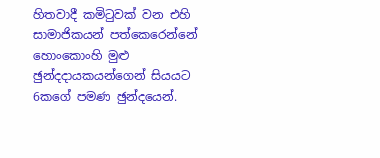හිතවාදී කමිටුවක් වන එහි සාමාජිකයන් පත්කෙරෙන්නේ හොංකොංහි මුළු ඡුන්දදායකයන්ගෙන් සියයට 6කගේ පමණ ඡුන්දයෙන්.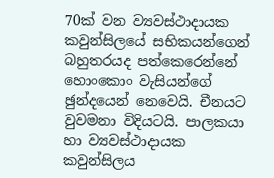70ක් වන ව්‍යවස්ථාදායක කවුන්සිලයේ සභිකයන්ගෙන් බහුතරයද පත්කෙරෙන්නේ හොංකොං වැසියන්ගේ ඡුන්දයෙන් නෙවෙයි. චීනයට වුවමනා විදියටයි. පාලකයා හා ව්‍යවස්ථාදායක කවුන්සිලය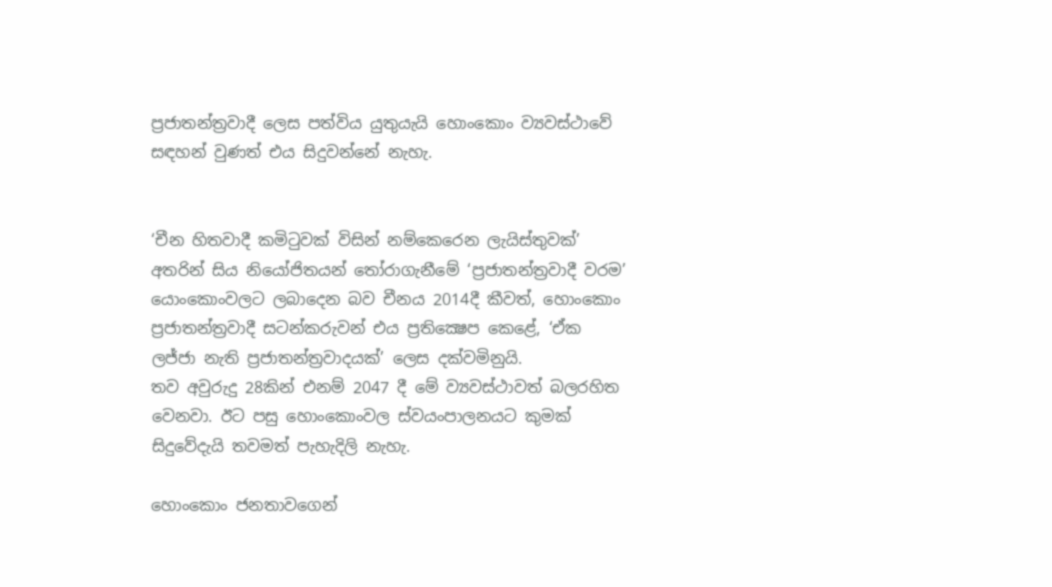ප්‍රජාතන්ත්‍රවාදී ලෙස පත්විය යුතුයැයි හොංකොං ව්‍යවස්ථාවේ සඳහන් වුණත් එය සිදුවන්නේ නැහැ.


‘චීන හිතවාදී කමිටුවක් විසින් නම්කෙරෙන ලැයිස්තුවක්’ අතරින් සිය නියෝජිතයන් තෝරාගැනීමේ ‘ප්‍රජාතන්ත්‍රවාදී වරම’ යොංකොංවලට ලබාදෙන බව චීනය 2014දී කීවත්, හොංකොං ප්‍රජාතන්ත්‍රවාදී සටන්කරුවන් එය ප්‍රතික්‍ෂෙප කෙළේ, ‘ඒක ලජ්ජා නැති ප්‍රජාතන්ත්‍රවාදයක්’ ලෙස දක්වමිනුයි.
තව අවුරුදු 28කින් එනම් 2047 දී මේ ව්‍යවස්ථාවත් බලරහිත වෙනවා. ඊට පසු හොංකොංවල ස්වයංපාලනයට කුමක් සිදුවේදැයි තවමත් පැහැදිලි නැහැ.

හොංකොං ජනතාවගෙන්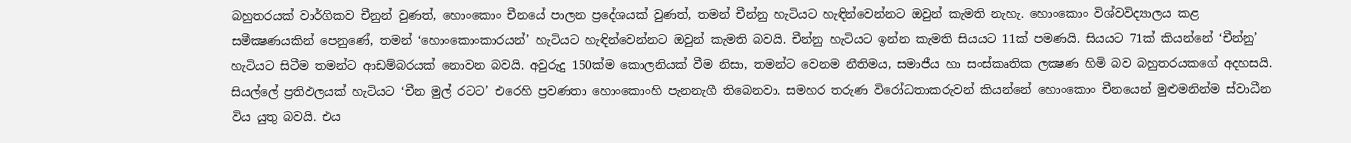බහුතරයක් වාර්ගිකව චීනුන් වුණත්, හොංකොං චීනයේ පාලන ප්‍රදේශයක් වුණත්, තමන් චීන්නු හැටියට හැඳින්වෙන්නට ඔවුන් කැමති නැහැ. හොංකොං විශ්වවිද්‍යාලය කළ සමීක්‍ෂණයකින් පෙනුණේ, තමන් ‘හොංකොංකාරයන්’ හැටියට හැඳින්වෙන්නට ඔවුන් කැමති බවයි. චීන්නු හැටියට ඉන්න කැමති සියයට 11ක් පමණයි. සියයට 71ක් කියන්නේ ‘චීන්නු’ හැටියට සිටීම තමන්ට ආඩම්බරයක් නොවන බවයි. අවුරුදු 150ක්ම කොලනියක් වීම නිසා, තමන්ට වෙනම නීතිමය, සමාජීය හා සංස්කෘතික ලක්‍ෂණ හිමි බව බහුතරයකගේ අදහසයි. සියල්ලේ ප්‍රතිඵලයක් හැටියට ‘චීන මුල් රටට’ එරෙහි ප්‍රවණතා හොංකොංහි පැනනැගී තිබෙනවා. සමහර තරුණ විරෝධතාකරුවන් කියන්නේ හොංකොං චීනයෙන් මුළුමනින්ම ස්වාධීන විය යුතු බවයි. එය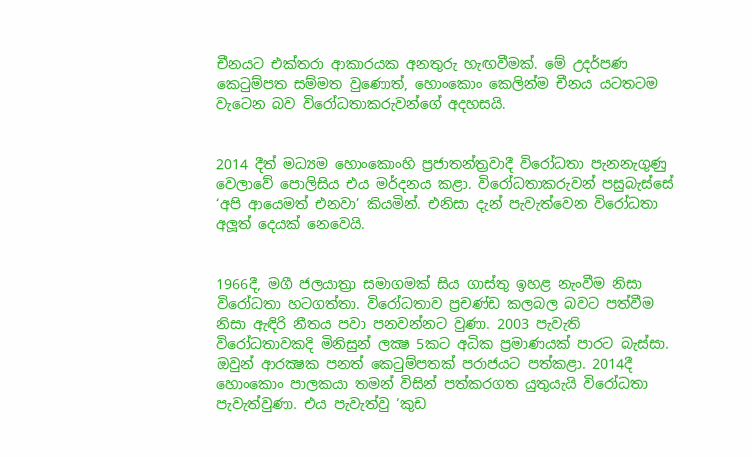චීනයට එක්තරා ආකාරයක අනතුරු හැඟවීමක්. මේ උදර්පණ කෙටුම්පත සම්මත වුණොත්, හොංකොං කෙලින්ම චීනය යටතටම වැටෙන බව විරෝධතාකරුවන්ගේ අදහසයි.


2014 දීත් මධ්‍යම හොංකොංහි ප්‍රජාතන්ත්‍රවාදී විරෝධතා පැනනැගුණු වෙලාවේ පොලිසිය එය මර්දනය කළා. විරෝධතාකරුවන් පසුබැස්සේ ‘අපි ආයෙමත් එනවා’ කියමින්. එනිසා දැන් පැවැත්වෙන විරෝධතා අලූත් දෙයක් නෙවෙයි.


1966දී, මගී ජලයාත්‍රා සමාගමක් සිය ගාස්තු ඉහළ නැංවීම නිසා විරෝධතා හටගත්තා. විරෝධතාව ප්‍රචණ්ඩ කලබල බවට පත්වීම නිසා ඇඳිරි නීතය පවා පනවන්නට වුණා. 2003 පැවැති විරෝධතාවකදි මිනිසුන් ලක්‍ෂ 5කට අධික ප්‍රමාණයක් පාරට බැස්සා. ඔවුන් ආරක්‍ෂක පනත් කෙටුම්පතක් පරාජයට පත්කළා. 2014දී හොංකොං පාලකයා තමන් විසින් පත්කරගත යුතුයැයි විරෝධතා පැවැත්වුණා. එය පැවැත්වු ‘කුඩ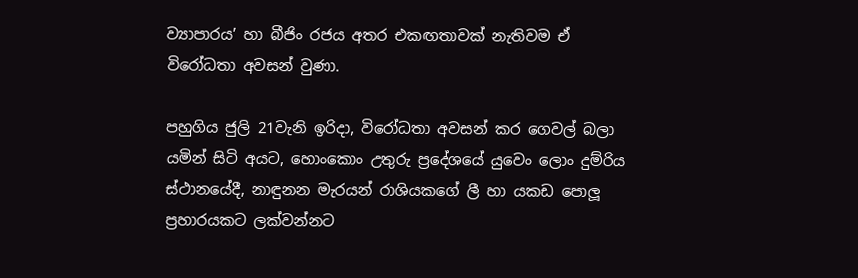ව්‍යාපාරය’ හා බීජිං රජය අතර එකඟතාවක් නැතිවම ඒ විරෝධතා අවසන් වුණා.

පහුගිය ජුලි 21වැනි ඉරිදා, විරෝධතා අවසන් කර ගෙවල් බලා යමින් සිටි අයට, හොංකොං උතුරු ප්‍රදේශයේ යුවෙං ලොං දුම්රිය ස්ථානයේදී, නාඳුනන මැරයන් රාශියකගේ ලී හා යකඩ පොලූ ප්‍රහාරයකට ලක්වන්නට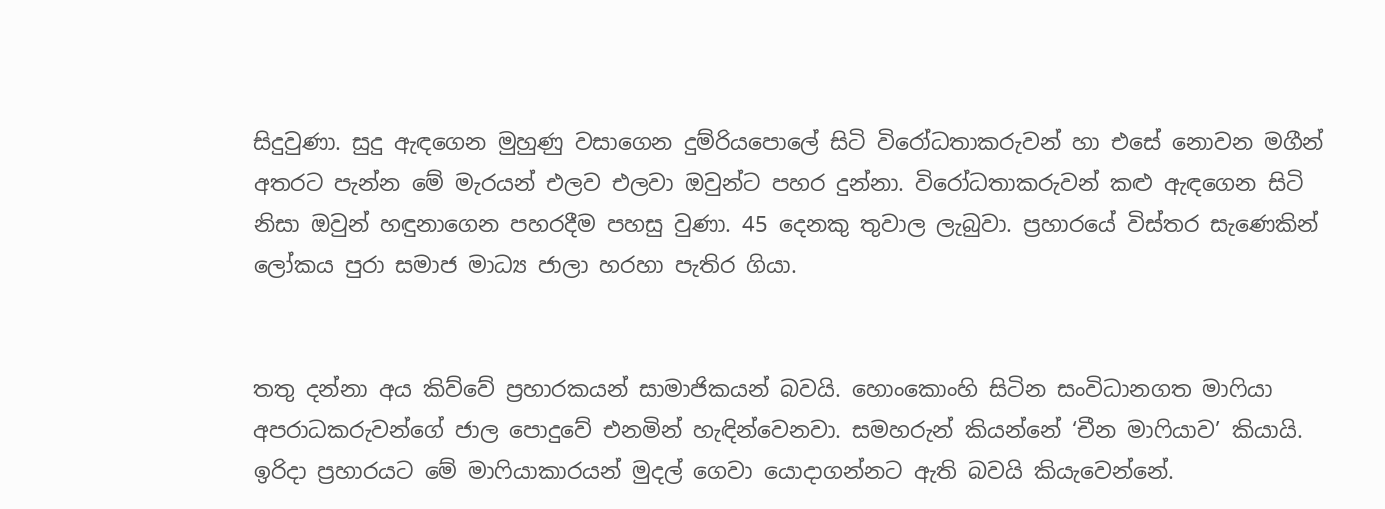සිදුවුණා. සුදු ඇඳගෙන මුහුණු වසාගෙන දුම්රියපොලේ සිටි විරෝධතාකරුවන් හා එසේ නොවන මගීන් අතරට පැන්න මේ මැරයන් එලව එලවා ඔවුන්ට පහර දුන්නා. විරෝධතාකරුවන් කළු ඇඳගෙන සිටි නිසා ඔවුන් හඳුනාගෙන පහරදීම පහසු වුණා. 45 දෙනකු තුවාල ලැබුවා. ප්‍රහාරයේ විස්තර සැණෙකින් ලෝකය පුරා සමාජ මාධ්‍ය ජාලා හරහා පැතිර ගියා.


තතු දන්නා අය කිව්වේ ප්‍රහාරකයන් සාමාජිකයන් බවයි. හොංකොංහි සිටින සංවිධානගත මාෆියා අපරාධකරුවන්ගේ ජාල පොදුවේ එනමින් හැඳින්වෙනවා. සමහරුන් කියන්නේ ‘චීන මාෆියාව’ කියායි. ඉරිදා ප්‍රහාරයට මේ මාෆියාකාරයන් මුදල් ගෙවා යොදාගන්නට ඇති බවයි කියැවෙන්නේ.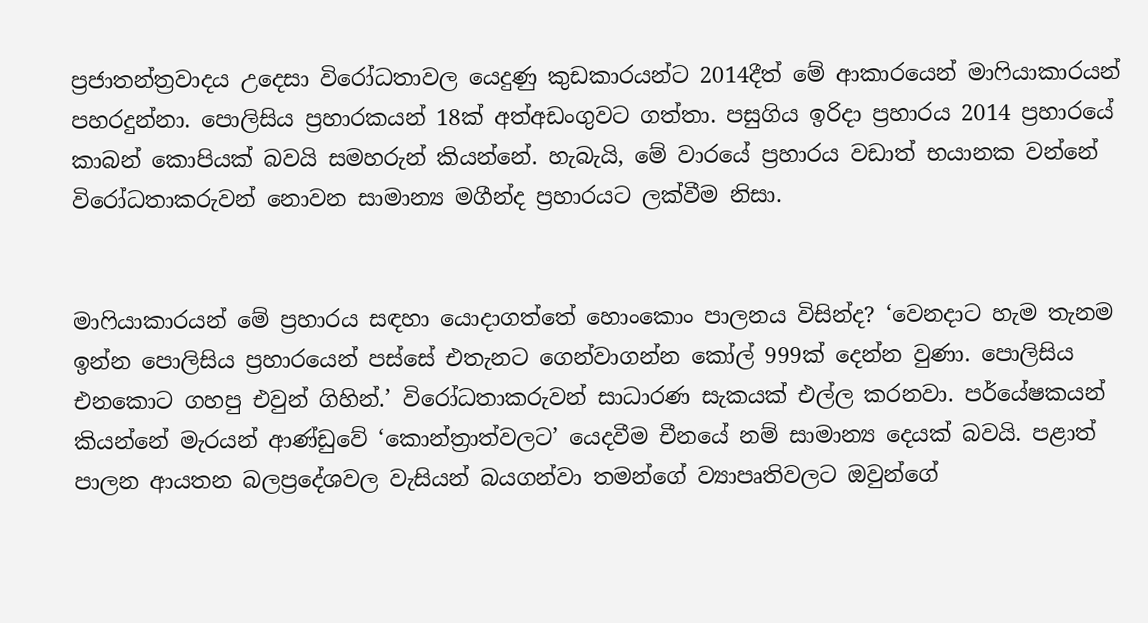ප්‍රජාතන්ත්‍රවාදය උදෙසා විරෝධතාවල යෙදුණු කුඩකාරයන්ට 2014දීත් මේ ආකාරයෙන් මාෆියාකාරයන් පහරදුන්නා. පොලිසිය ප්‍රහාරකයන් 18ක් අත්අඩංගුවට ගත්තා. පසුගිය ඉරිදා ප්‍රහාරය 2014 ප්‍රහාරයේ කාබන් කොපියක් බවයි සමහරුන් කියන්නේ. හැබැයි, මේ වාරයේ ප්‍රහාරය වඩාත් භයානක වන්නේ විරෝධතාකරුවන් නොවන සාමාන්‍ය මගීන්ද ප්‍රහාරයට ලක්වීම නිසා.


මාෆියාකාරයන් මේ ප්‍රහාරය සඳහා යොදාගත්තේ හොංකොං පාලනය විසින්ද? ‘වෙනදාට හැම තැනම ඉන්න පොලිසිය ප්‍රහාරයෙන් පස්සේ එතැනට ගෙන්වාගන්න කෝල් 999ක් දෙන්න වුණා. පොලිසිය එනකොට ගහපු එවුන් ගිහින්.’ විරෝධතාකරුවන් සාධාරණ සැකයක් එල්ල කරනවා. පර්යේෂකයන් කියන්නේ මැරයන් ආණ්ඩුවේ ‘කොන්ත්‍රාත්වලට’ යෙදවීම චීනයේ නම් සාමාන්‍ය දෙයක් බවයි. පළාත් පාලන ආයතන බලප්‍රදේශවල වැසියන් බයගන්වා තමන්ගේ ව්‍යාපෘතිවලට ඔවුන්ගේ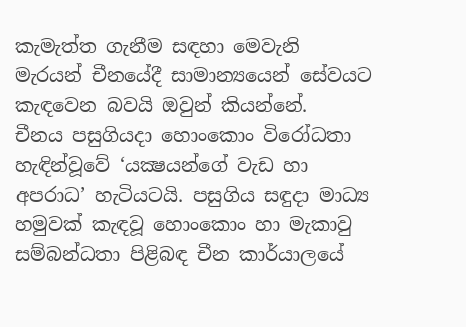කැමැත්ත ගැනීම සඳහා මෙවැනි මැරයන් චීනයේදී සාමාන්‍යයෙන් සේවයට කැඳවෙන බවයි ඔවුන් කියන්නේ.
චීනය පසුගියදා හොංකොං විරෝධතා හැඳින්වූවේ ‘යක්‍ෂයන්ගේ වැඩ හා අපරාධ’ හැටියටයි. පසුගිය සඳුදා මාධ්‍ය හමුවක් කැඳවූ හොංකොං හා මැකාවු සම්බන්ධතා පිළිබඳ චීන කාර්යාලයේ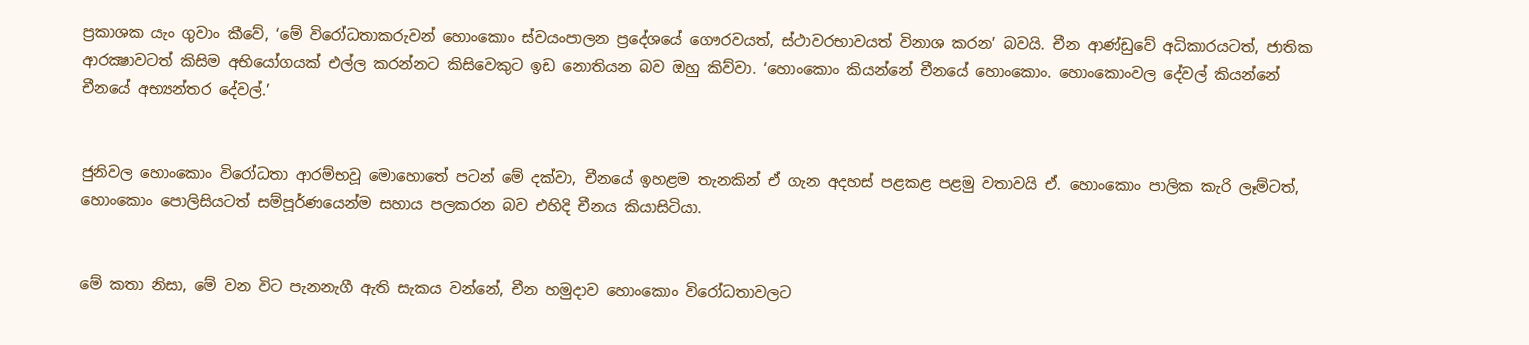ප්‍රකාශක යැං ගුවාං කීවේ, ‘මේ විරෝධතාකරුවන් හොංකොං ස්වයංපාලන ප්‍රදේශයේ ගෞරවයත්, ස්ථාවරභාවයත් විනාශ කරන’ බවයි. චීන ආණ්ඩුවේ අධිකාරයටත්, ජාතික ආරක්‍ෂාවටත් කිසිම අභියෝගයක් එල්ල කරන්නට කිසිවෙකුට ඉඩ නොතියන බව ඔහු කිව්වා. ‘හොංකොං කියන්නේ චීනයේ හොංකොං. හොංකොංවල දේවල් කියන්නේ චීනයේ අභ්‍යන්තර දේවල්.’


ජුනිවල හොංකොං විරෝධතා ආරම්භවූ මොහොතේ පටන් මේ දක්වා, චීනයේ ඉහළම තැනකින් ඒ ගැන අදහස් පළකළ පළමු වතාවයි ඒ. හොංකොං පාලික කැරි ලෑම්ටත්, හොංකොං පොලිසියටත් සම්පූර්ණයෙන්ම සහාය පලකරන බව එහිදි චීනය කියාසිටියා.


මේ කතා නිසා, මේ වන විට පැනනැගී ඇති සැකය වන්නේ, චීන හමුදාව හොංකොං විරෝධතාවලට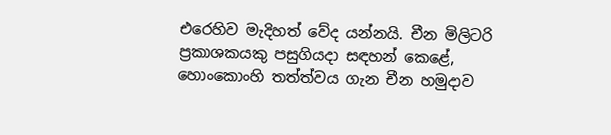එරෙහිව මැදිහත් වේද යන්නයි. චීන මිලිටරි ප්‍රකාශකයකු පසුගියදා සඳහන් කෙළේ, හොංකොංහි තත්ත්වය ගැන චීන හමුදාව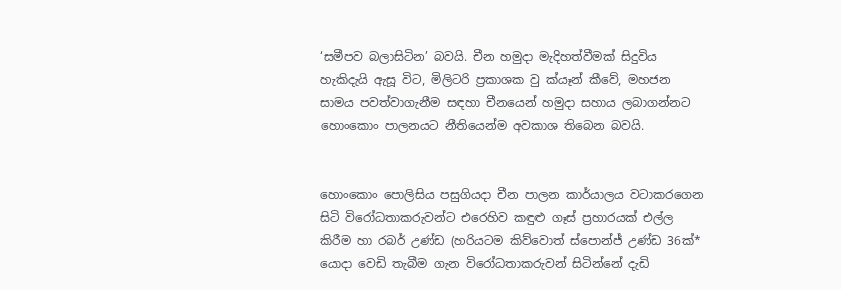‘සමීපව බලාසිටින’ බවයි. චීන හමුදා මැදිහත්වීමක් සිදුවිය හැකිදැයි ඇසූ විට, මිලිටරි ප්‍රකාශක වු ක්යෑන් කීවේ, මහජන සාමය පවත්වාගැනීම සඳහා චීනයෙන් හමුදා සහාය ලබාගන්නට හොංකොං පාලනයට නීතියෙන්ම අවකාශ තිබෙන බවයි.


හොංකොං පොලිසිය පසුගියදා චීන පාලන කාර්යාලය වටාකරගෙන සිටි විරෝධතාකරුවන්ට එරෙහිව කඳුළු ගෑස් ප්‍රහාරයක් එල්ල කිරීම හා රබර් උණ්ඩ (හරියටම කිව්වොත් ස්පොන්ජ් උණ්ඩ 36ක්* යොදා වෙඩි තැබීම ගැන විරෝධතාකරුවන් සිටින්නේ දැඩි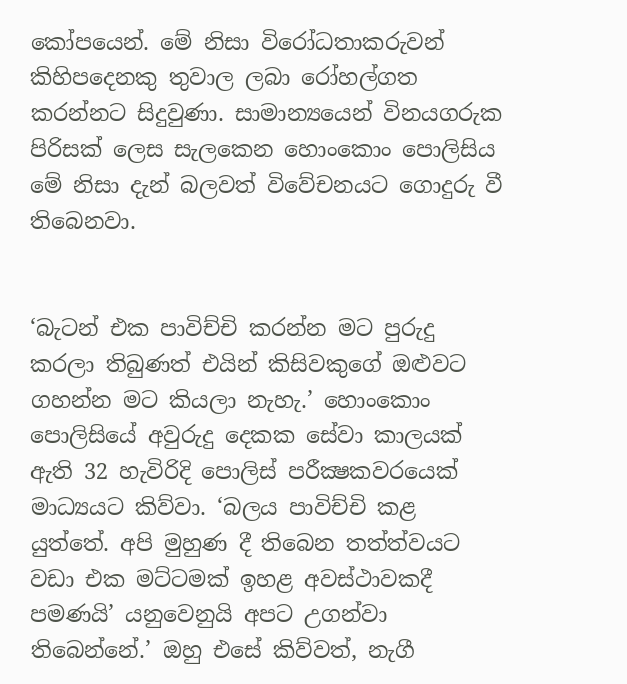කෝපයෙන්. මේ නිසා විරෝධතාකරුවන් කිහිපදෙනකු තුවාල ලබා රෝහල්ගත කරන්නට සිදුවුණා. සාමාන්‍යයෙන් විනයගරුක පිරිසක් ලෙස සැලකෙන හොංකොං පොලිසිය මේ නිසා දැන් බලවත් විවේචනයට ගොදුරු වී තිබෙනවා.


‘බැටන් එක පාවිච්චි කරන්න මට පුරුදු කරලා තිබුණත් එයින් කිසිවකුගේ ඔළුවට ගහන්න මට කියලා නැහැ.’ හොංකොං පොලිසියේ අවුරුදු දෙකක සේවා කාලයක් ඇති 32 හැවිරිදි පොලිස් පරීක්‍ෂකවරයෙක් මාධ්‍යයට කිව්වා. ‘බලය පාවිච්චි කළ යුත්තේ. අපි මුහුණ දී තිබෙන තත්ත්වයට වඩා එක මට්ටමක් ඉහළ අවස්ථාවකදී පමණයි’ යනුවෙනුයි අපට උගන්වා තිබෙන්නේ.’ ඔහු එසේ කිව්වත්, නැගී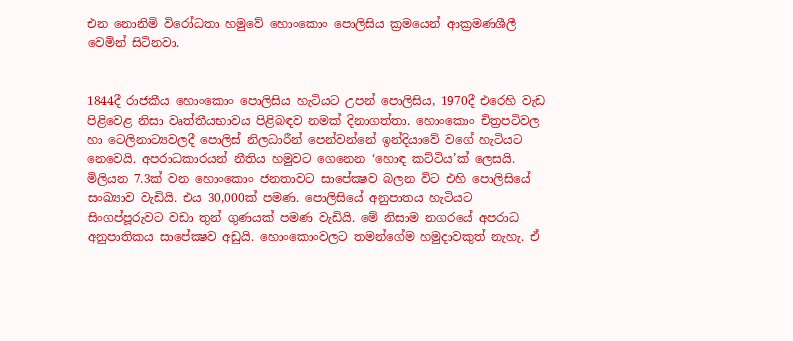එන නොනිමි විරෝධතා හමුවේ හොංකොං පොලිසිය ක්‍රමයෙන් ආක්‍රමණශීලී වෙමින් සිටිනවා.


1844දී රාජකීය හොංකොං පොලිසිය හැටියට උපන් පොලිසිය, 1970දී එරෙහි වැඩ පිළිවෙළ නිසා වෘත්තීයභාවය පිළිබඳව නමක් දිනාගත්තා. හොංකොං චිත්‍රපටිවල හා ටෙලිනාට්‍යවලදී පොලිස් නිලධාරීන් පෙන්වන්නේ ඉන්දියාවේ වගේ හැටියට නෙවෙයි. අපරාධකාරයන් නීතිය හමුවට ගෙනෙන ‘හොඳ කට්ටිය’ක් ලෙසයි. මිලියන 7.3ක් වන හොංකොං ජනතාවට සාපේක්‍ෂව බලන විට එහි පොලිසියේ සංඛ්‍යාව වැඩියි. එය 30,000ක් පමණ. පොලිසියේ අනුපාතය හැටියට සිංගප්පූරුවට වඩා තුන් ගුණයක් පමණ වැඩියි. මේ නිසාම නගරයේ අපරාධ අනුපාතිකය සාපේක්‍ෂව අඩුයි. හොංකොංවලට තමන්ගේම හමුදාවකුත් නැහැ. ඒ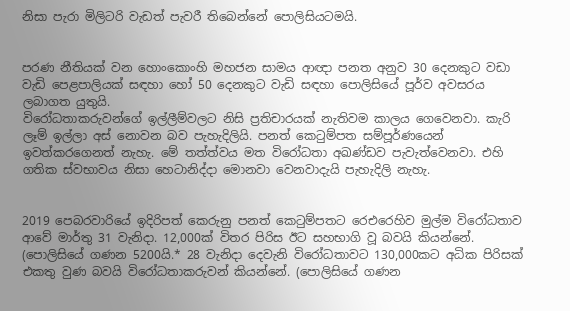නිසා පැරා මිලිටරි වැඩත් පැවරී තිබෙන්නේ පොලිසියටමයි.


පරණ නීතියක් වන හොංකොංහි මහජන සාමය ආඥා පනත අනුව 30 දෙනකුට වඩා වැඩි පෙළපාලියක් සඳහා හෝ 50 දෙනකුට වැඩි සඳහා පොලිසියේ පූර්ව අවසරය ලබාගත යුතුයි.
විරෝධතාකරුවන්ගේ ඉල්ලීම්වලට නිසි ප්‍රතිචාරයක් නැතිවම කාලය ගෙවෙනවා. කැරි ලෑම් ඉල්ලා අස් නොවන බව පැහැදිලියි. පනත් කෙටුම්පත සම්පූර්ණයෙන් ඉවත්කරගෙනත් නැහැ. මේ තත්ත්වය මත විරෝධතා අඛණ්ඩව පැවැත්වෙනවා. එහි ගතික ස්වභාවය නිසා හෙටානිද්දා මොනවා වෙනවාදැයි පැහැදිලි නැහැ.


2019 පෙබරවාරියේ ඉදිරිපත් කෙරුනු පනත් කෙටුම්පතට රෙඑරෙහිව මුල්ම විරෝධතාව ආවේ මාර්තු 31 වැනිදා. 12,000ක් විතර පිරිස ඊට සහභාගි වූ බවයි කියන්නේ. (පොලිසියේ ගණන 5200යි.* 28 වැනිදා දෙවැනි විරෝධතාවට 130,000කට අධික පිරිසක් එකතු වුණ බවයි විරෝධතාකරුවන් කියන්නේ. (පොලිසියේ ගණන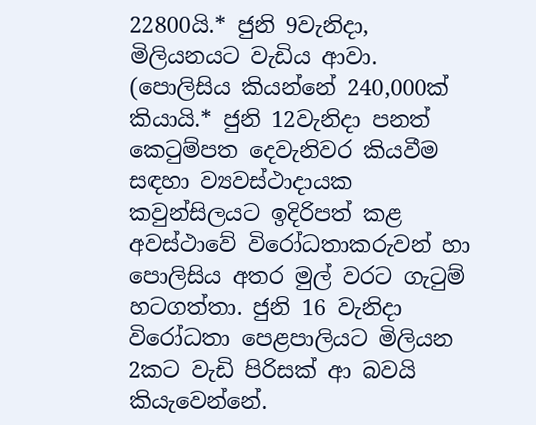22800යි.* ජුනි 9වැනිදා, මිලියනයට වැඩිය ආවා. (පොලිසිය කියන්නේ 240,000ක් කියායි.* ජුනි 12වැනිදා පනත් කෙටුම්පත දෙවැනිවර කියවීම සඳහා ව්‍යවස්ථාදායක කවුන්සිලයට ඉදිරිපත් කළ අවස්ථාවේ විරෝධතාකරුවන් හා පොලිසිය අතර මුල් වරට ගැටුම් හටගත්තා. ජුනි 16 වැනිදා විරෝධතා පෙළපාලියට මිලියන 2කට වැඩි පිරිසක් ආ බවයි කියැවෙන්නේ.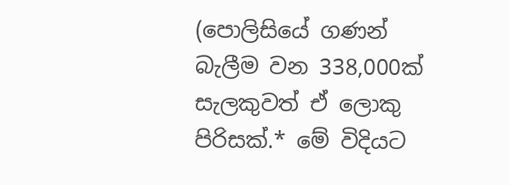(පොලිසියේ ගණන් බැලීම වන 338,000ක් සැලකුවත් ඒ ලොකු පිරිසක්.* මේ විදියට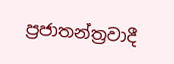ප්‍රජාතන්ත්‍රවාදී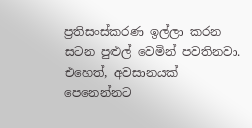ප්‍රතිසංස්කරණ ඉල්ලා කරන සටන පුළුල් වෙමින් පවතිනවා. එහෙත්, අවසානයක් පෙනෙන්නට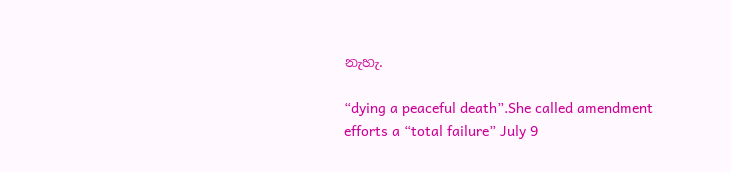නැහැ.

“dying a peaceful death”.She called amendment efforts a “total failure” July 9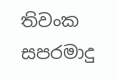තිවංක සපරමාදු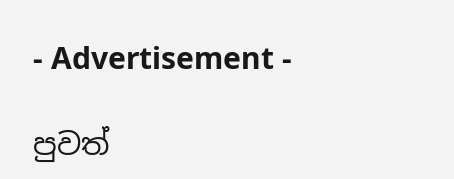- Advertisement -

පුවත්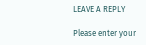LEAVE A REPLY

Please enter your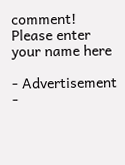comment!
Please enter your name here

- Advertisement -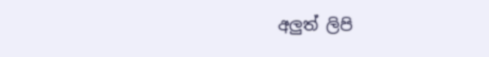අලුත් ලිපි